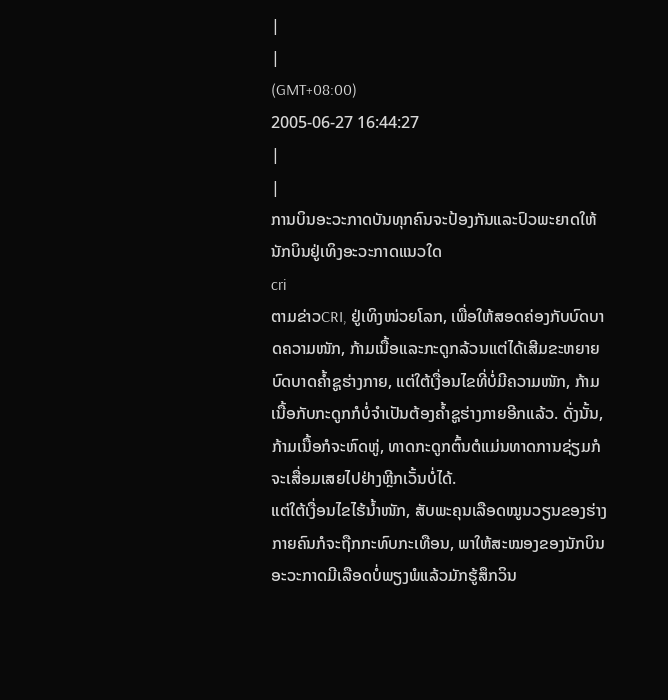|
|
(GMT+08:00)
2005-06-27 16:44:27
|
|
ການບິນອະວະກາດບັນທຸກຄົນຈະປ້ອງກັນແລະປົວພະຍາດໃຫ້ນັກບິນຢູ່ເທິງອະວະກາດແນວໃດ
cri
ຕາມຂ່າວCRI, ຢູ່ເທິງໜ່ວຍໂລກ, ເພື່ອໃຫ້ສອດຄ່ອງກັບບົດບາດຄວາມໜັກ, ກ້າມເນື້ອແລະກະດູກລ້ວນແຕ່ໄດ້ເສີມຂະຫຍາຍບົດບາດຄ້ຳຊູຮ່າງກາຍ, ແຕ່ໃຕ້ເງື່ອນໄຂທີ່ບໍ່ມີຄວາມໜັກ, ກ້າມເນື້ອກັບກະດູກກໍບໍ່ຈຳເປັນຕ້ອງຄ້ຳຊູຮ່າງກາຍອີກແລ້ວ. ດັ່ງນັ້ນ, ກ້າມເນື້ອກໍຈະຫົດຫູ່, ທາດກະດູກຕົ້ນຕໍແມ່ນທາດການຊ່ຽມກໍຈະເສື່ອມເສຍໄປຢ່າງຫຼີກເວັ້ນບໍ່ໄດ້.
ແຕ່ໃຕ້ເງື່ອນໄຂໄຮ້ນ້ຳໜັກ, ສັບພະຄຸນເລືອດໝູນວຽນຂອງຮ່າງກາຍຄົນກໍຈະຖືກກະທົບກະເທືອນ, ພາໃຫ້ສະໝອງຂອງນັກບິນອະວະກາດມີເລືອດບໍ່ພຽງພໍແລ້ວມັກຮູ້ສຶກວິນ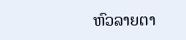ຫົວລາຍຕາ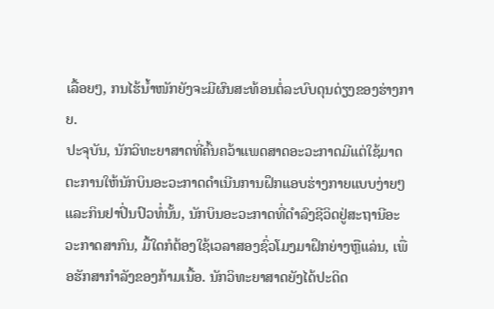ເລື້ອຍໆ, ກນໄຮ້ນ້ຳໜັກຍັງຈະມີຜົນສະທ້ອນຕໍ່ລະບົບດຸນດ່ຽງຂອງຮ່າງກາຍ.
ປະຈຸບັນ, ນັກວິທະຍາສາດທີ່ຄົ້ນຄວ້າແພດສາດອະວະກາດມີແຕ່ໃຊ້ມາດຕະການໃຫ້ນັກບິນອະວະກາດດຳເນີນການຝຶກແອບຮ່າງກາຍແບບງ່າຍໆແລະກິນຢາປິ່ນປົວທໍ່ນັ້ນ, ນັກບິນອະວະກາດທີ່ດຳລົງຊີວິດຢູ່ສະຖານີອະວະກາດສາກົນ, ມື້ໃດກໍຕ້ອງໃຊ້ເວລາສອງຊົ່ວໂມງມາຝຶກຍ່າງຫຼືແລ່ນ, ເພື່ອຮັກສາກຳລັງຂອງກ້າມເນື້ອ. ນັກວິທະຍາສາດຍັງໄດ້ປະດິດ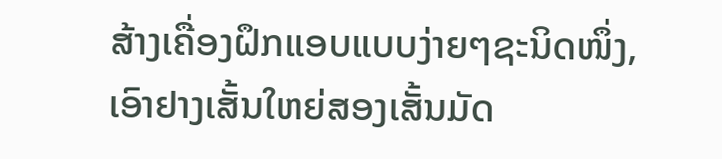ສ້າງເຄື່ອງຝຶກແອບແບບງ່າຍໆຊະນິດໜຶ່ງ, ເອົາຢາງເສັ້ນໃຫຍ່ສອງເສັ້ນມັດ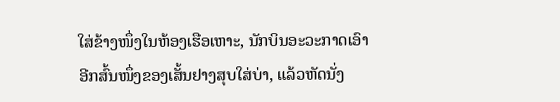ໃສ່ຂ້າງໜຶ່ງໃນຫ້ອງເຮືອເຫາະ, ນັກບິນອະວະກາດເອົາອີກສົ້ນໜຶ່ງຂອງເສັ້ນຢາງສຸບໃສ່ບ່າ, ແລ້ວຫັດນັ່ງ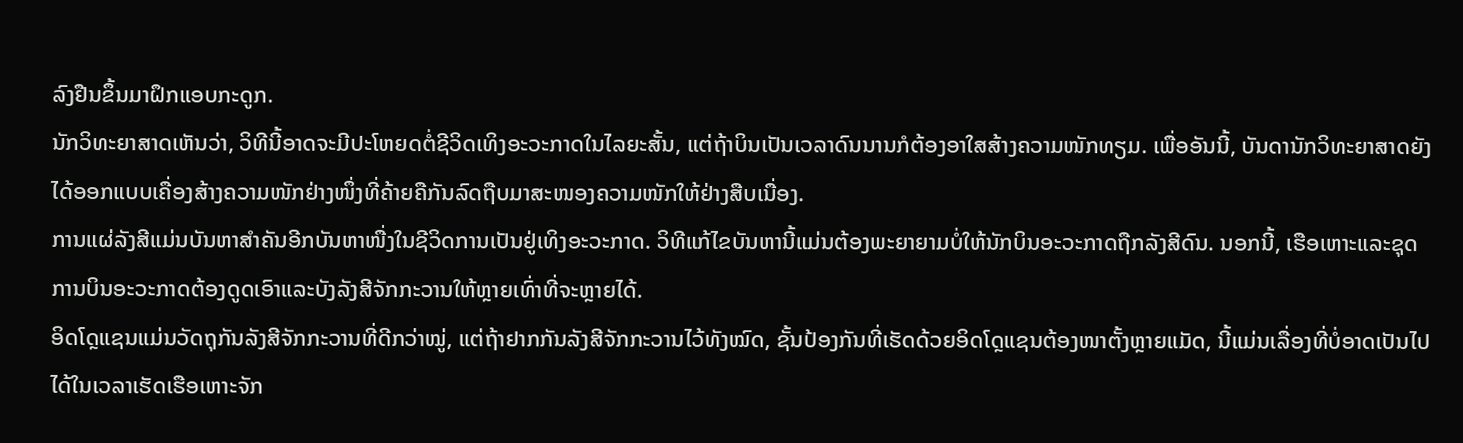ລົງຢືນຂຶ້ນມາຝຶກແອບກະດູກ.
ນັກວິທະຍາສາດເຫັນວ່າ, ວິທີນີ້ອາດຈະມີປະໂຫຍດຕໍ່ຊີວິດເທິງອະວະກາດໃນໄລຍະສັ້ນ, ແຕ່ຖ້າບິນເປັນເວລາດົນນານກໍຕ້ອງອາໃສສ້າງຄວາມໜັກທຽມ. ເພື່ອອັນນີ້, ບັນດານັກວິທະຍາສາດຍັງໄດ້ອອກແບບເຄື່ອງສ້າງຄວາມໜັກຢ່າງໜຶ່ງທີ່ຄ້າຍຄືກັນລົດຖືບມາສະໜອງຄວາມໜັກໃຫ້ຢ່າງສືບເນື່ອງ.
ການແຜ່ລັງສີແມ່ນບັນຫາສຳຄັນອີກບັນຫາໜື່ງໃນຊີວິດການເປັນຢູ່ເທິງອະວະກາດ. ວິທີແກ້ໄຂບັນຫານີ້ແມ່ນຕ້ອງພະຍາຍາມບໍ່ໃຫ້ນັກບິນອະວະກາດຖືກລັງສີດົນ. ນອກນີ້, ເຮືອເຫາະແລະຊຸດການບິນອະວະກາດຕ້ອງດູດເອົາແລະບັງລັງສີຈັກກະວານໃຫ້ຫຼາຍເທົ່າທີ່ຈະຫຼາຍໄດ້.
ອິດໂດຼແຊນແມ່ນວັດຖຸກັນລັງສີຈັກກະວານທີ່ດີກວ່າໝູ່, ແຕ່ຖ້າຢາກກັນລັງສີຈັກກະວານໄວ້ທັງໝົດ, ຊັ້ນປ້ອງກັນທີ່ເຮັດດ້ວຍອິດໂດຼແຊນຕ້ອງໜາຕັ້ງຫຼາຍແມັດ, ນີ້ແມ່ນເລື່ອງທີ່ບໍ່ອາດເປັນໄປໄດ້ໃນເວລາເຮັດເຮືອເຫາະຈັກ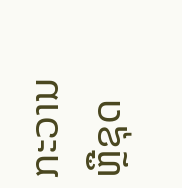ກະວານຫຼືຊຸດ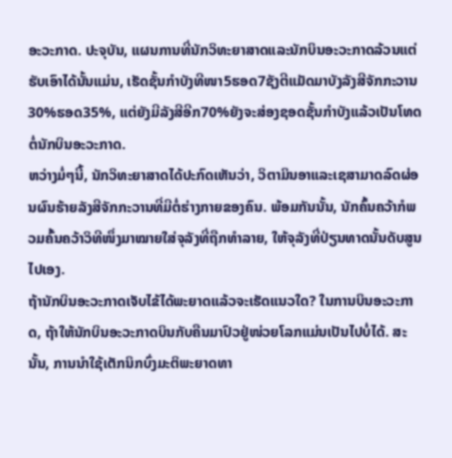ອະວະກາດ. ປະຈຸບັນ, ແຜນການທີ່ນັກວິທະຍາສາດແລະນັກບິນອະວະກາດລ້ວນແຕ່ຮັບເອົາໄດ້ນັ້ນແມ່ນ, ເຮັດຊັ້ນກຳບັງທີໜາ5ຮອດ7ຊັງຕີແມັດມາບັງລັງສີຈັກກະວານ30%ຮອດ35%, ແຕ່ຍັງມີລັງສີອີກ70%ຍັງຈະສ່ອງຊອດຊັ້ນກຳບັງແລ້ວເປັນໂທດຕໍ່ນັກບິນອະວະກາດ.
ຫວ່າງມໍ່ໆນີ້, ນັກວິທະຍາສາດໄດ້ປະກົດເຫັນວ່າ, ວິຕາມິນອາແລະເຊສາມາດລົດຜ່ອນຜົນຮ້າຍລັງສີຈັກກະວານທີ່ມີຕໍ່ຮ່າງກາຍຂອງຄົນ. ພ້ອມກັນນັ້ນ, ນັກຄົ້ນຄວ້າກໍພວມຄົ້ນຄວ້າວິທີໜຶ່ງມາໝາຍໃສ່ຈຸລັງທີ່ຖືກທຳລາຍ, ໃຫ້ຈຸລັງທີ່ປ່ຽນທາດນັ້ນດັບສູນໄປເອງ.
ຖ້ານັກບິນອະວະກາດເຈັບໄຂ້ໄດ້ພະຍາດແລ້ວຈະເຮັດແນວໃດ? ໃນການບິນອະວະກາດ, ຖ້າໃຫ້ນັກບິນອະວະກາດບິນກັບຄືນມາປົວຢູ່ໜ່ວຍໂລກແມ່ນເປັນໄປບໍ່ໄດ້. ສະນັ້ນ, ການນຳໃຊ້ເຕັກນິກບົ່ງມະຕິພະຍາດທາ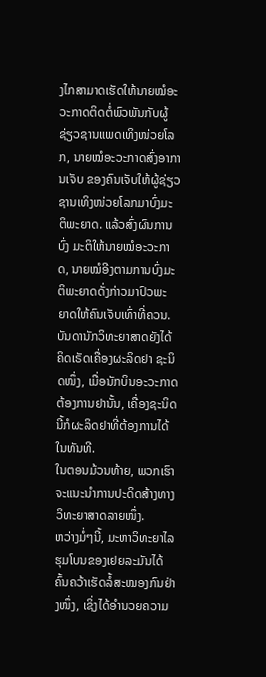ງໄກສາມາດເຮັດໃຫ້ນາຍໝໍອະວະກາດຕິດຕໍ່ພົວພັນກັບຜູ້ຊ່ຽວຊານແພດເທິງໜ່ວຍໂລກ, ນາຍໝໍອະວະກາດສົ່ງອາການເຈັບ ຂອງຄົນເຈັບໃຫ້ຜູ້ຊ່ຽວຊານເທິງໜ່ວຍໂລກມາບົ່ງມະຕິພະຍາດ. ແລ້ວສົ່ງຜົນການບົ່ງ ມະຕິໃຫ້ນາຍໝໍອະວະກາດ, ນາຍໝໍອີງຕາມການບົ່ງມະຕິພະຍາດດັ່ງກ່າວມາປົວພະ ຍາດໃຫ້ຄົນເຈັບເທົ່າທີ່ຄວນ.ບັນດານັກວິທະຍາສາດຍັງໄດ້ຄິດເຣັດເຄື່ອງຜະລິດຢາ ຊະນິດໜຶ່ງ, ເມື່ອນັກບິນອະວະກາດຕ້ອງການຢານັ້ນ, ເຄື່ອງຊະນິດນີ້ກໍຜະລິດຢາທີ່ຕ້ອງການໄດ້ໃນທັນທີ.
ໃນຕອນມ້ວນທ້າຍ, ພວກເຮົາຈະແນະນຳການປະດິດສ້າງທາງວິທະຍາສາດລາຍໜຶ່ງ.
ຫວ່າງມໍ່ໆນີ້, ມະຫາວິທະຍາໄລຮຸມໂບນຂອງເຢຍລະມັນໄດ້ຄົ້ນຄວ້າເຮັດລໍ້ສະໝອງກົນຢ່າງໜຶ່ງ, ເຊິ່ງໄດ້ອຳນວຍຄວາມ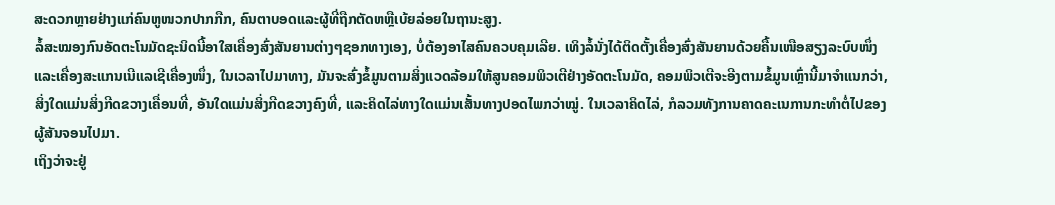ສະດວກຫຼາຍຢ່າງແກ່ຄົນຫູໜວກປາກກືກ, ຄົນຕາບອດແລະຜູ້ທີ່ຖືກຕັດຫຫຼືເບ້ຍລ່ອຍໃນຖານະສູງ.
ລໍ້ສະໝອງກົນອັດຕະໂນມັດຊະນິດນີ້ອາໃສເຄື່ອງສົ່ງສັນຍານຕ່າງໆຊອກທາງເອງ, ບໍ່ຕ້ອງອາໄສຄົນຄວບຄຸມເລີຍ. ເທິງລໍ້ນັ່ງໄດ້ຕິດຕັ້ງເຄື່ອງສົ່ງສັນຍານດ້ວຍຄື້ນເໜືອສຽງລະບົບໜຶ່ງແລະເຄື່ອງສະແກນເນີແລເຊີເຄື່ອງໜຶ່ງ, ໃນເວລາໄປມາທາງ, ມັນຈະສົ່ງຂໍ້ມູນຕາມສິ່ງແວດລ້ອມໃຫ້ສູນຄອມພິວເຕີຢ່າງອັດຕະໂນມັດ, ຄອມພິວເຕີຈະອີງຕາມຂໍ້ມູນເຫຼົ່ານີ້ມາຈຳແນກວ່າ, ສິ່ງໃດແມ່ນສິ່ງກີດຂວາງເຄື່ອນທີ່, ອັນໃດແມ່ນສິ່ງກີດຂວາງຄົງທີ່, ແລະຄິດໄລ່ທາງໃດແມ່ນເສັ້ນທາງປອດໄພກວ່າໝູ່. ໃນເວລາຄິດໄລ່, ກໍລວມທັງການຄາດຄະເນການກະທຳຕໍ່ໄປຂອງຜູ້ສັນຈອນໄປມາ.
ເຖິງວ່າຈະຢູ່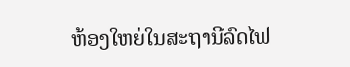ຫ້ອງໃຫຍ່ໃນສະຖານີລົດໄຟ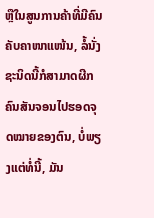ຫຼືໃນສູນການຄ້າທີ່ມີຄົນຄັບຄາໜາແໜ້ນ, ລໍ້ນັ່ງຊະນິດນີ້ກໍສາມາດຜີກຄົນສັນຈອນໄປຮອດຈຸດໝາຍຂອງຕົນ, ບໍ່ພຽງແຕ່ທໍ່ນີ້, ມັນ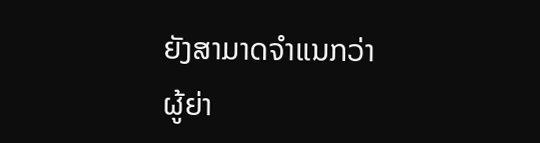ຍັງສາມາດຈຳແນກວ່າຜູ້ຍ່າ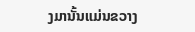ງມານັ້ນແມ່ນຂວາງ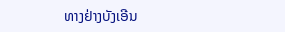ທາງຢ່າງບັງເອີນ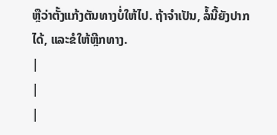ຫຼືວ່າຕັ້ງແກ້ງຕັນທາງບໍ່ໃຫ້ໄປ. ຖ້າຈຳເປັນ, ລໍ້ນີ້ຍັງປາກໄດ້, ແລະຂໍໃຫ້ຫຼີກທາງ.
|
|
|